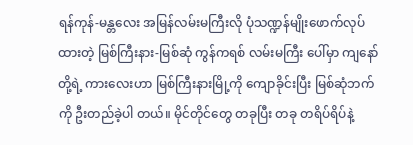ရန်ကုန်-မန္တလေး အမြန်လမ်းမကြီးလို ပုံသဏ္ဍန်မျိုးဖောက်လုပ်ထားတဲ့ မြစ်ကြီးနား-မြစ်ဆုံ ကွန်ကရစ် လမ်းမကြီး ပေါ်မှာ ကျနော်တို့ရဲ့ ကားလေးဟာ မြစ်ကြီးနားမြို့ကို ကျောခိုင်းပြီး မြစ်ဆုံဘက်ကို ဦးတည်ခဲ့ပါ တယ်။ မိုင်တိုင်တွေ တခုပြီး တခု တရိပ်ရိပ်နဲ့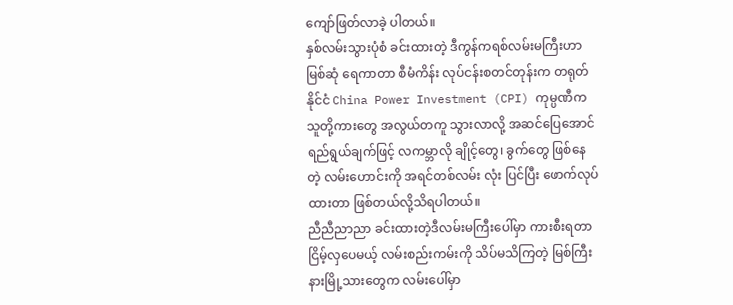ကျော်ဖြတ်လာခဲ့ ပါတယ်။
နှစ်လမ်းသွားပုံစံ ခင်းထားတဲ့ ဒီကွန်ကရစ်လမ်းမကြီးဟာ မြစ်ဆုံ ရေကာတာ စီမံကိန်း လုပ်ငန်းစတင်တုန်းက တရုတ်နိုင်ငံ China Power Investment (CPI) ကုမ္ပဏီက သူတို့ကားတွေ အလွယ်တကူ သွားလာလို့ အဆင်ပြေအောင် ရည်ရွယ်ချက်ဖြင့် လကမ္ဘာလို ချိုင့်တွေ၊ ခွက်တွေ ဖြစ်နေတဲ့ လမ်းဟောင်းကို အရင်တစ်လမ်း လုံး ပြင်ပြီး ဖောက်လုပ်ထားတာ ဖြစ်တယ်လို့သိရပါတယ်။
ညီညီညာညာ ခင်းထားတဲ့ဒီလမ်းမကြီးပေါ်မှာ ကားစီးရတာ ငြိမ့်လှပေမယ့် လမ်းစည်းကမ်းကို သိပ်မသိကြတဲ့ မြစ်ကြီးနားမြို့သားတွေက လမ်းပေါ်မှာ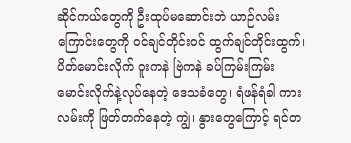ဆိုင်ကယ်တွေကို ဦးထုပ်မဆောင်းဘဲ ယာဉ်လမ်း ကြောင်းတွေကို ဝင်ချင်တိုင်းဝင် ထွက်ချင်တိုင်းထွက်၊ ပိတ်မောင်းလိုက် ဝူးကနဲ ဗြဲကနဲ ခပ်ကြမ်းကြမ်းမောင်းလိုက်နဲ့လုပ်နေတဲ့ ဒေသခံတွေ၊ ရံဖန်ရံခါ ကားလမ်းကို ဖြတ်တက်နေတဲ့ ကျွဲ၊ နွားတွေကြောင့် ရင်တ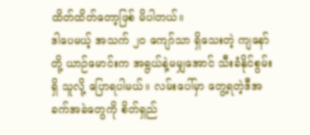ထိတ်ထိတ်တော့ဖြစ် မိပါတယ်။
ဒါပေမယ့် အသက် ၂၀ ကျော်သာ ရှိသေးတဲ့ ကျနော်တို့ ယာဉ်မောင်းက အရွယ်နဲ့မမျှအောင် သီးခံနိုင်စွမ်းရှိ သူလို့ ပြောရပါမယ်။ လမ်းပေါ်မှာ တွေ့ရတဲ့ဒီအခက်အခဲတွေကို စိတ်ရှည်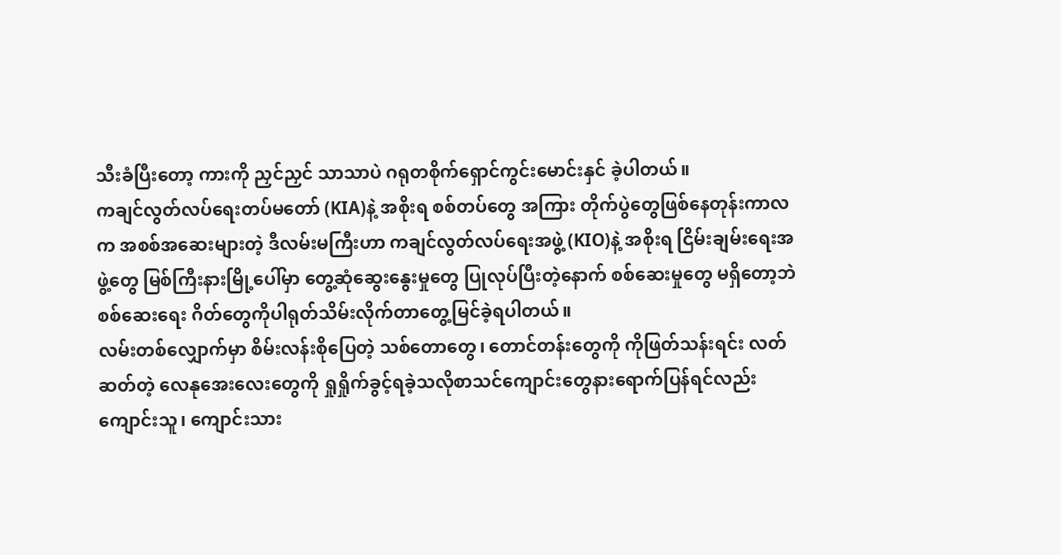သီးခံပြီးတော့ ကားကို ညှင်ညှင် သာသာပဲ ဂရုတစိုက်ရှောင်ကွင်းမောင်းနှင် ခဲ့ပါတယ်။
ကချင်လွတ်လပ်ရေးတပ်မတော် (KIA)နဲ့ အစိုးရ စစ်တပ်တွေ အကြား တိုက်ပွဲတွေဖြစ်နေတုန်းကာလက အစစ်အဆေးများတဲ့ ဒီလမ်းမကြီးဟာ ကချင်လွတ်လပ်ရေးအဖွဲ့ (KIO)နဲ့ အစိုးရ ငြိမ်းချမ်းရေးအဖွဲ့တွေ မြစ်ကြီးနားမြို့ပေါ်မှာ တွေ့ဆုံဆွေးနွေးမှုတွေ ပြုလုပ်ပြီးတဲ့နောက် စစ်ဆေးမှုတွေ မရှိတော့ဘဲ စစ်ဆေးရေး ဂိတ်တွေကိုပါရုတ်သိမ်းလိုက်တာတွေ့မြင်ခဲ့ရပါတယ်။
လမ်းတစ်လျှောက်မှာ စိမ်းလန်းစိုပြေတဲ့ သစ်တောတွေ၊ တောင်တန်းတွေကို ကိုဖြတ်သန်းရင်း လတ်ဆတ်တဲ့ လေနုအေးလေးတွေကို ရှုရှိုက်ခွင့်ရခဲ့သလိုစာသင်ကျောင်းတွေနားရောက်ပြန်ရင်လည်း ကျောင်းသူ၊ ကျောင်းသား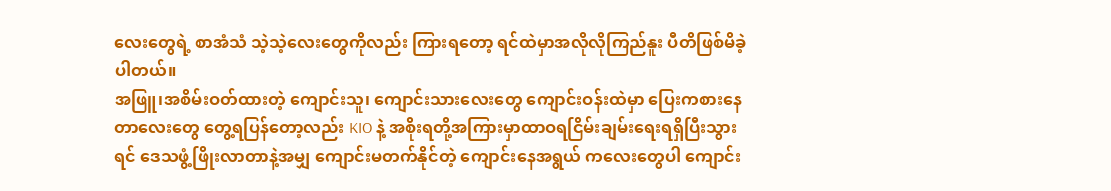လေးတွေရဲ့ စာအံသံ သဲ့သဲ့လေးတွေကိုလည်း ကြားရတော့ ရင်ထဲမှာအလိုလိုကြည်နူး ပီတိဖြစ်မိခဲ့ပါတယ်။
အဖြူ၊အစိမ်းဝတ်ထားတဲ့ ကျောင်းသူ၊ ကျောင်းသားလေးတွေ ကျောင်းဝန်းထဲမှာ ပြေးကစားနေတာလေးတွေ တွေ့ရပြန်တော့လည်း KIO နဲ့ အစိုးရတို့အကြားမှာထာဝရငြိမ်းချမ်းရေးရရှိပြီးသွားရင် ဒေသဖွံ့ဖြိုးလာတာနဲ့အမျှ ကျောင်းမတက်နိုင်တဲ့ ကျောင်းနေအရွယ် ကလေးတွေပါ ကျောင်း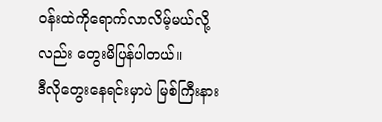ဝန်းထဲကိုရောက်လာလိမ့်မယ်လို့လည်း တွေးမိပြန်ပါတယ်။
ဒီလိုတွေးနေရင်းမှာပဲ မြစ်ကြီးနား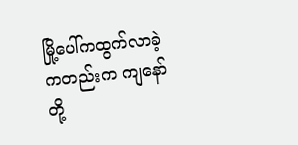မြို့ပေါ်ကထွက်လာခဲ့ကတည်းက ကျနော်တို့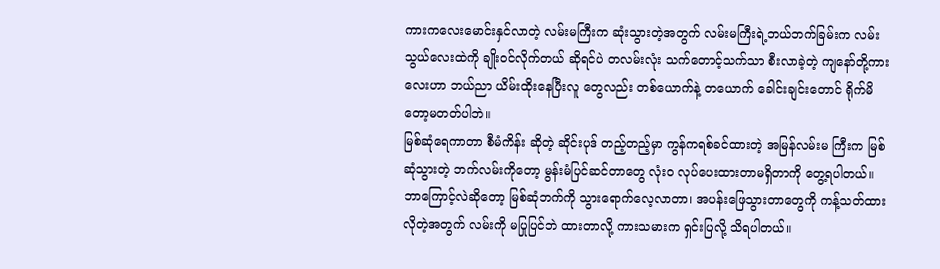ကားကလေးမောင်းနှင်လာတဲ့ လမ်းမကြီးက ဆုံးသွားတဲ့အတွက် လမ်းမကြီးရဲ့ဘယ်ဘက်ခြမ်းက လမ်းသွယ်လေးထဲကို ချိုးဝင်လိုက်တယ် ဆိုရင်ပဲ တလမ်းလုံး သက်တောင့်သက်သာ စီးလာခဲ့တဲ့ ကျနော်တို့ကားလေးဟာ ဘယ်ညာ ယိမ်းထိုးနေပြီးလူ တွေလည်း တစ်ယောက်နဲ့ တယောက် ခေါင်းချင်းတောင် ရိုက်မိတော့မတတ်ပါဘဲ။
မြစ်ဆုံရေကာတာ စီမံကိန်း ဆိုတဲ့ ဆိုင်းပုဒ် တည့်တည့်မှာ ကွန်ကရစ်ခင်ထားတဲ့ အမြန်လမ်းမ ကြီးက မြစ်ဆုံသွားတဲ့ ဘက်လမ်းကိုတော့ မွန်းမံပြင်ဆင်တာတွေ လုံးဝ လုပ်ပေးထားတာမရှိတာကို တွေ့ရပါတယ်။ ဘာကြောင့်လဲဆိုတော့ မြစ်ဆုံဘက်ကို သွားရောက်လေ့လာတာ၊ အပန်းဖြေသွားတာတွေကို ကန့်သတ်ထားလိုတဲ့အတွက် လမ်းကို မပြုပြင်ဘဲ ထားတာလို့ ကားသမားက ရှင်းပြလို့ သိရပါတယ်။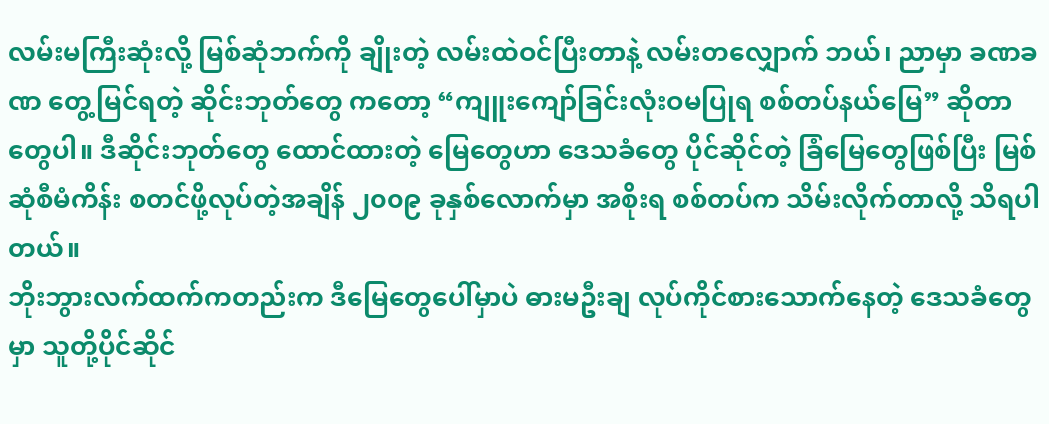လမ်းမကြီးဆုံးလို့ မြစ်ဆုံဘက်ကို ချိုးတဲ့ လမ်းထဲဝင်ပြီးတာနဲ့ လမ်းတလျှောက် ဘယ်၊ ညာမှာ ခဏခဏ တွေ့မြင်ရတဲ့ ဆိုင်းဘုတ်တွေ ကတော့ “ကျူးကျော်ခြင်းလုံးဝမပြုရ စစ်တပ်နယ်မြေ” ဆိုတာတွေပါ။ ဒီဆိုင်းဘုတ်တွေ ထောင်ထားတဲ့ မြေတွေဟာ ဒေသခံတွေ ပိုင်ဆိုင်တဲ့ ခြံမြေတွေဖြစ်ပြီး မြစ်ဆုံစီမံကိန်း စတင်ဖို့လုပ်တဲ့အချိန် ၂၀၀၉ ခုနှစ်လောက်မှာ အစိုးရ စစ်တပ်က သိမ်းလိုက်တာလို့ သိရပါတယ်။
ဘိုးဘွားလက်ထက်ကတည်းက ဒီမြေတွေပေါ်မှာပဲ ဓားမဦးချ လုပ်ကိုင်စားသောက်နေတဲ့ ဒေသခံတွေမှာ သူတို့ပိုင်ဆိုင်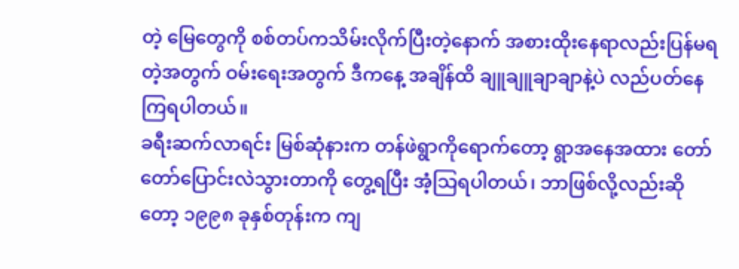တဲ့ မြေတွေကို စစ်တပ်ကသိမ်းလိုက်ပြီးတဲ့နောက် အစားထိုးနေရာလည်းပြန်မရတဲ့အတွက် ဝမ်းရေးအတွက် ဒီကနေ့ အချိန်ထိ ချူချူချာချာနဲ့ပဲ လည်ပတ်နေကြရပါတယ်။
ခရီးဆက်လာရင်း မြစ်ဆုံနားက တန်ဖဲရွာကိုရောက်တော့ ရွာအနေအထား တော်တော်ပြောင်းလဲသွားတာကို တွေ့ရပြီး အံ့သြရပါတယ်၊ ဘာဖြစ်လို့လည်းဆိုတော့ ၁၉၉၈ ခုနှစ်တုန်းက ကျ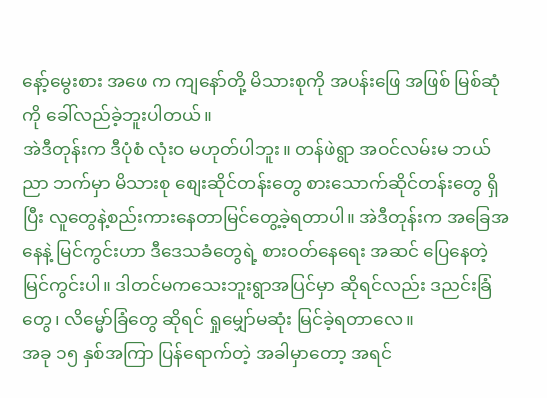နော့်မွေးစား အဖေ က ကျနော်တို့ မိသားစုကို အပန်းဖြေ အဖြစ် မြစ်ဆုံကို ခေါ်လည်ခဲ့ဘူးပါတယ်။
အဲဒီတုန်းက ဒီပုံစံ လုံးဝ မဟုတ်ပါဘူး။ တန်ဖဲရွာ အဝင်လမ်းမ ဘယ်ညာ ဘက်မှာ မိသားစု စျေးဆိုင်တန်းတွေ စားသောက်ဆိုင်တန်းတွေ ရှိပြီး လူတွေနဲ့စည်းကားနေတာမြင်တွေ့ခဲ့ရတာပါ။ အဲဒီတုန်းက အခြေအနေနဲ့ မြင်ကွင်းဟာ ဒီဒေသခံတွေရဲ့ စားဝတ်နေရေး အဆင် ပြေနေတဲ့ မြင်ကွင်းပါ။ ဒါတင်မကသေးဘူးရွာအပြင်မှာ ဆိုရင်လည်း ဒညင်းခြံတွေ၊ လိမ္မော်ခြံတွေ ဆိုရင် ရှုမျှော်မဆုံး မြင်ခဲ့ရတာလေ။
အခု ၁၅ နှစ်အကြာ ပြန်ရောက်တဲ့ အခါမှာတော့ အရင်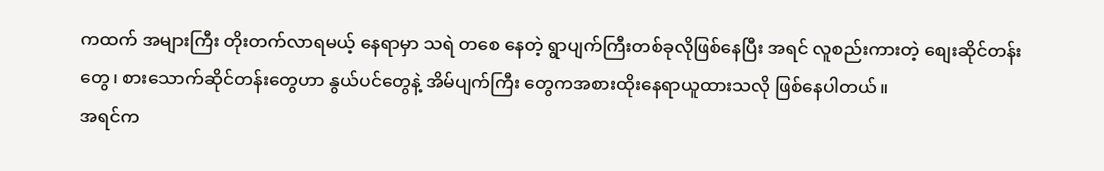ကထက် အများကြီး တိုးတက်လာရမယ့် နေရာမှာ သရဲ တစေ နေတဲ့ ရွာပျက်ကြီးတစ်ခုလိုဖြစ်နေပြီး အရင် လူစည်းကားတဲ့ စျေးဆိုင်တန်းတွေ၊ စားသောက်ဆိုင်တန်းတွေဟာ နွယ်ပင်တွေနဲ့ အိမ်ပျက်ကြီး တွေကအစားထိုးနေရာယူထားသလို ဖြစ်နေပါတယ်။
အရင်က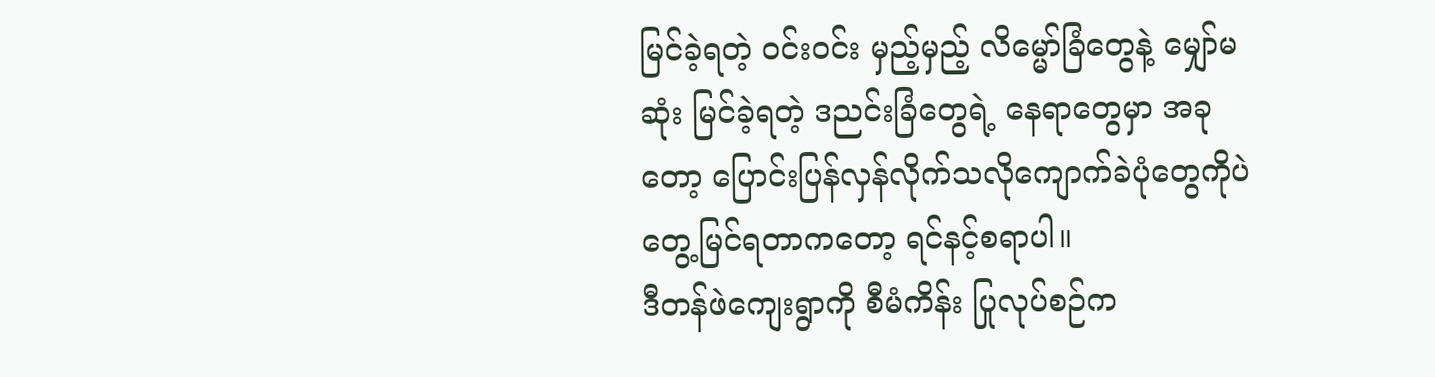မြင်ခဲ့ရတဲ့ ဝင်းဝင်း မှည့်မှည့် လိမ္မော်ခြံတွေနဲ့ မျှော်မဆုံး မြင်ခဲ့ရတဲ့ ဒညင်းခြံတွေရဲ့ နေရာတွေမှာ အခုတော့ ပြောင်းပြန်လှန်လိုက်သလိုကျောက်ခဲပုံတွေကိုပဲ တွေ့မြင်ရတာကတော့ ရင်နင့်စရာပါ။
ဒီတန်ဖဲကျေးရွာကို စီမံကိန်း ပြုလုပ်စဉ်က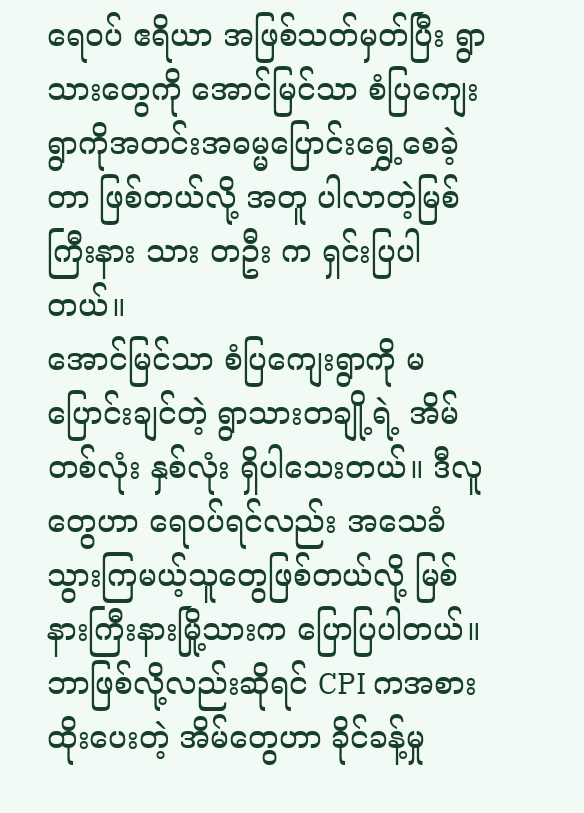ရေဝပ် ဧရိယာ အဖြစ်သတ်မှတ်ပြီး ရွာသားတွေကို အောင်မြင်သာ စံပြကျေးရွာကိုအတင်းအဓမ္မပြောင်းရွှေ့စေခဲ့တာ ဖြစ်တယ်လို့ အတူ ပါလာတဲ့မြစ်ကြီးနား သား တဦး က ရှင်းပြပါတယ်။
အောင်မြင်သာ စံပြကျေးရွာကို မပြောင်းချင်တဲ့ ရွာသားတချို့ရဲ့ အိမ် တစ်လုံး နှစ်လုံး ရှိပါသေးတယ်။ ဒီလူတွေဟာ ရေဝပ်ရင်လည်း အသေခံသွားကြမယ့်သူတွေဖြစ်တယ်လို့ မြစ်နားကြီးနားမြို့သားက ပြောပြပါတယ်။ ဘာဖြစ်လို့လည်းဆိုရင် CPI ကအစားထိုးပေးတဲ့ အိမ်တွေဟာ ခိုင်ခန့်မှု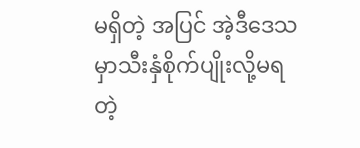မရှိတဲ့ အပြင် အဲ့ဒီဒေသမှာသီးနှံစိုက်ပျိုးလို့မရတဲ့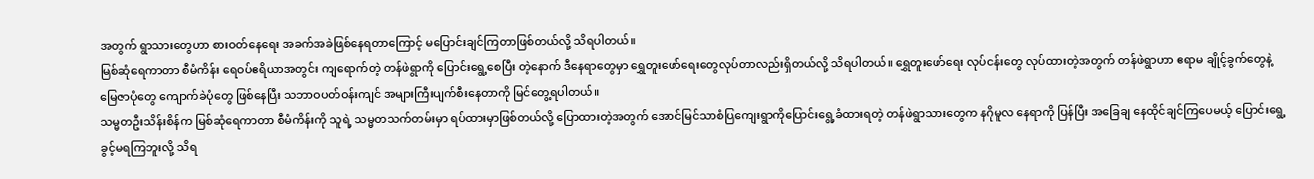အတွက် ရွာသားတွေဟာ စားဝတ်နေရေး အခက်အခဲဖြစ်နေရတာကြောင့် မပြောင်းချင်ကြတာဖြစ်တယ်လို့ သိရပါတယ်။
မြစ်ဆုံရေကာတာ စီမံကိန်း ရေဝပ်ဧရိယာအတွင်း ကျရောက်တဲ့ တန်ဖဲရွာကို ပြောင်းရွေ့စေပြီး တဲ့နောက် ဒီနေရာတွေမှာ ရွှေတူးဖော်ရေးတွေလုပ်တာလည်းရှိတယ်လို့ သိရပါတယ်။ ရွှေတူးဖော်ရေး လုပ်ငန်းတွေ လုပ်ထားတဲ့အတွက် တန်ဖဲရွာဟာ ဧရာမ ချိုင့်ခွက်တွေနဲ့ မြေဇာပုံတွေ ကျောက်ခဲပုံတွေ ဖြစ်နေပြီး သဘာဝပတ်ဝန်းကျင် အများကြီးပျက်စီးနေတာကို မြင်တွေ့ရပါတယ်။
သမ္မတဦးသိန်းစိန်က မြစ်ဆုံရေကာတာ စီမံကိန်းကို သူရဲ့ သမ္မတသက်တမ်းမှာ ရပ်ထားမှာဖြစ်တယ်လို့ ပြောထားတဲ့အတွက် အောင်မြင်သာစံပြကျေးရွာကိုပြောင်းရွေ့ခံထားရတဲ့ တန်ဖဲရွာသားတွေက နဂိုမူလ နေရာကို ပြန်ပြီး အခြေချ နေထိုင်ချင်ကြပေမယ့် ပြောင်းရွေ့ခွင့်မရကြဘူးလို့ သိရ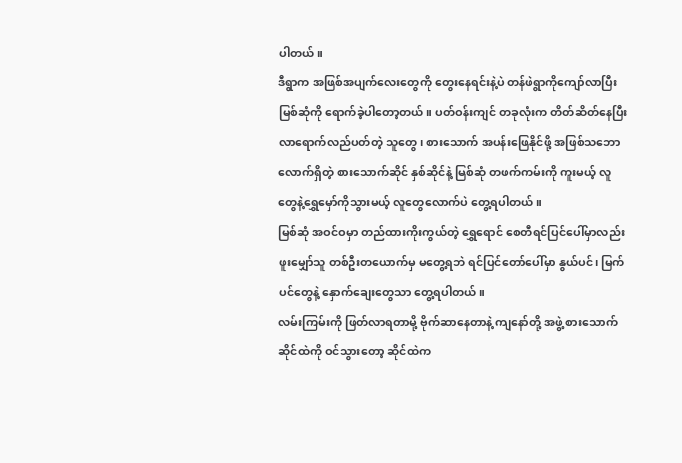ပါတယ်။
ဒီရွာက အဖြစ်အပျက်လေးတွေကို တွေးနေရင်းနဲ့ပဲ တန်ဖဲရွာကိုကျော်လာပြီး မြစ်ဆုံကို ရောက်ခဲ့ပါတော့တယ်။ ပတ်ဝန်းကျင် တခုလုံးက တိတ်ဆိတ်နေပြီးလာရောက်လည်ပတ်တဲ့ သူတွေ၊ စားသောက် အပန်းဖြေနိုင်ဖို့ အဖြစ်သဘောလောက်ရှိတဲ့ စားသောက်ဆိုင် နှစ်ဆိုင်နဲ့ မြစ်ဆုံ တဖက်ကမ်းကို ကူးမယ့် လူတွေနဲ့ရွှေမှော်ကိုသွားမယ့် လူတွေလောက်ပဲ တွေ့ရပါတယ်။
မြစ်ဆုံ အဝင်ဝမှာ တည်ထားကိုးကွယ်တဲ့ ရွှေရောင် စေတီရင်ပြင်ပေါ်မှာလည်း ဖူးမျှော်သူ တစ်ဦးတယောက်မှ မတွေ့ရဘဲ ရင်ပြင်တော်ပေါ်မှာ နွယ်ပင်၊ မြက်ပင်တွေနဲ့ နှောက်ချေးတွေသာ တွေ့ရပါတယ်။
လမ်းကြမ်းကို ဖြတ်လာရတာမို့ ဗိုက်ဆာနေတာနဲ့ ကျနော်တို့ အဖွဲ့ စားသောက်ဆိုင်ထဲကို ဝင်သွားတော့ ဆိုင်ထဲက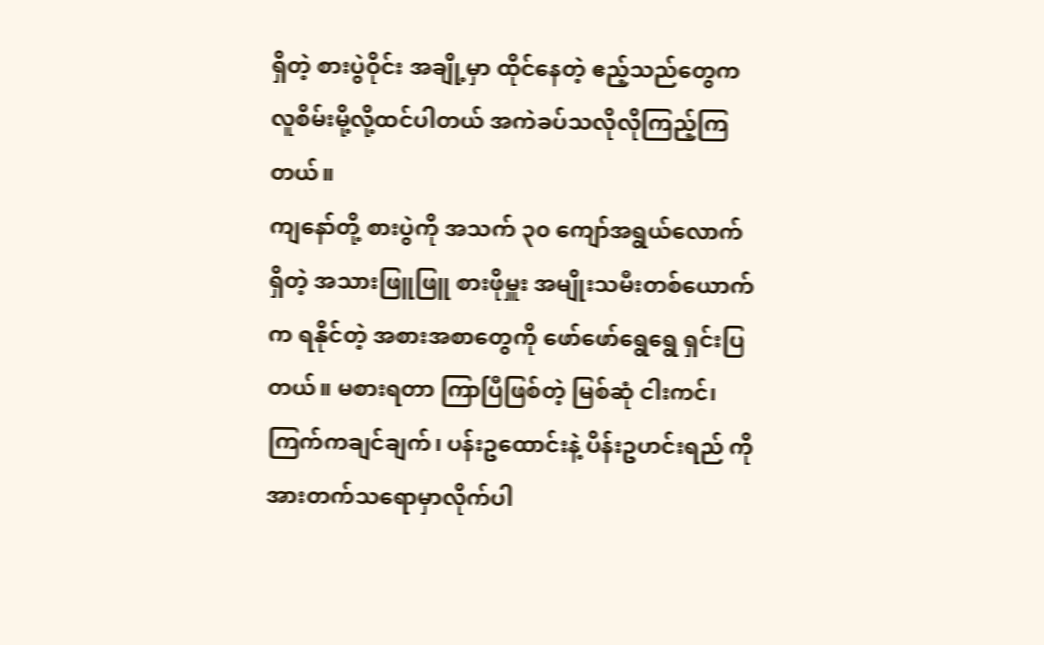ရှိတဲ့ စားပွဲဝိုင်း အချို့မှာ ထိုင်နေတဲ့ ဧည့်သည်တွေက လူစိမ်းမို့လို့ထင်ပါတယ် အကဲခပ်သလိုလိုကြည့်ကြတယ်။
ကျနော်တို့ စားပွဲကို အသက် ၃၀ ကျော်အရွယ်လောက်ရှိတဲ့ အသားဖြူဖြူ စားဖိုမှူး အမျိုးသမီးတစ်ယောက်က ရနိုင်တဲ့ အစားအစာတွေကို ဖော်ဖော်ရွေရွေ ရှင်းပြတယ်။ မစားရတာ ကြာပြီဖြစ်တဲ့ မြစ်ဆုံ ငါးကင်၊ ကြက်ကချင်ချက်၊ ပန်းဥထောင်းနဲ့ ပိန်းဥဟင်းရည် ကို အားတက်သရောမှာလိုက်ပါ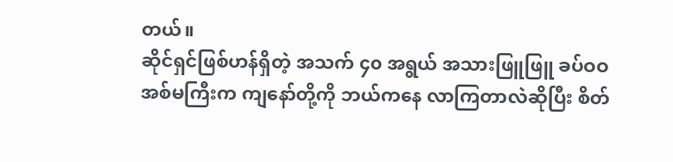တယ်။
ဆိုင်ရှင်ဖြစ်ဟန်ရှိတဲ့ အသက် ၄၀ အရွယ် အသားဖြူဖြူ ခပ်ဝဝ အစ်မကြီးက ကျနော်တို့ကို ဘယ်ကနေ လာကြတာလဲဆိုပြီး စိတ်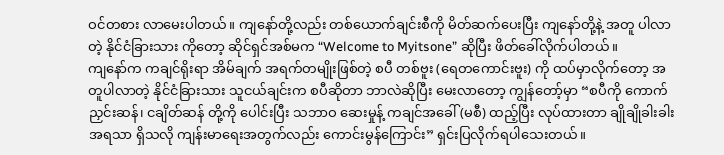ဝင်တစား လာမေးပါတယ်။ ကျနော်တို့လည်း တစ်ယောက်ချင်းစီကို မိတ်ဆက်ပေးပြီး ကျနော်တို့နဲ့ အတူ ပါလာတဲ့ နိုင်ငံခြားသား ကိုတော့ ဆိုင်ရှင်အစ်မက “Welcome to Myitsone” ဆိုပြီး ဖိတ်ခေါ်လိုက်ပါတယ်။
ကျနော်က ကချင်ရိုးရာ အိမ်ချက် အရက်တမျိုးဖြစ်တဲ့ စပီ တစ်ဗူး (ရေတကောင်းဗူး) ကို ထပ်မှာလိုက်တော့ အတူပါလာတဲ့ နိုင်ငံခြားသား သူငယ်ချင်းက စပီဆိုတာ ဘာလဲဆိုပြီး မေးလာတော့ ကျွန်တော့်မှာ “စပီကို ကောက်ညှင်းဆန်၊ ငချိတ်ဆန် တို့ကို ပေါင်းပြီး သဘာဝ ဆေးမှုန့် ကချင်အခေါ် (မစီ) ထည့်ပြီး လုပ်ထားတာ ချိုချိုခါးခါး အရသာ ရှိသလို ကျန်းမာရေးအတွက်လည်း ကောင်းမွန်ကြောင်း” ရှင်းပြလိုက်ရပါသေးတယ်။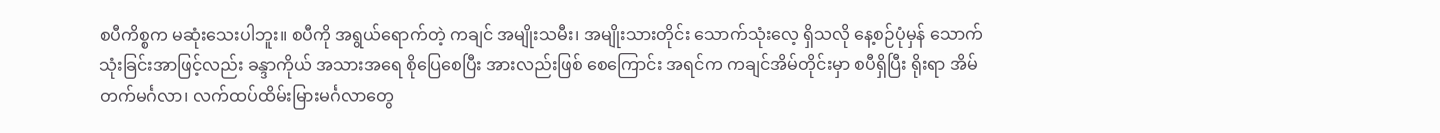စပီကိစ္စက မဆုံးသေးပါဘူး။ စပီကို အရွယ်ရောက်တဲ့ ကချင် အမျိုးသမီး၊ အမျိုးသားတိုင်း သောက်သုံးလေ့ ရှိသလို နေ့စဉ်ပုံမှန် သောက်သုံးခြင်းအာဖြင့်လည်း ခန္ဒာကိုယ် အသားအရေ စိုပြေစေပြီး အားလည်းဖြစ် စေကြောင်း အရင်က ကချင်အိမ်တိုင်းမှာ စပီရှိပြီး ရိုးရာ အိမ်တက်မင်္ဂလာ၊ လက်ထပ်ထိမ်းမြားမင်္ဂလာတွေ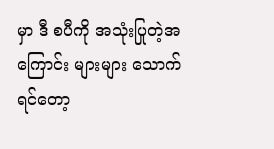မှာ ဒီ စပီကို အသုံးပြုတဲ့အကြောင်း များများ သောက်ရင်တော့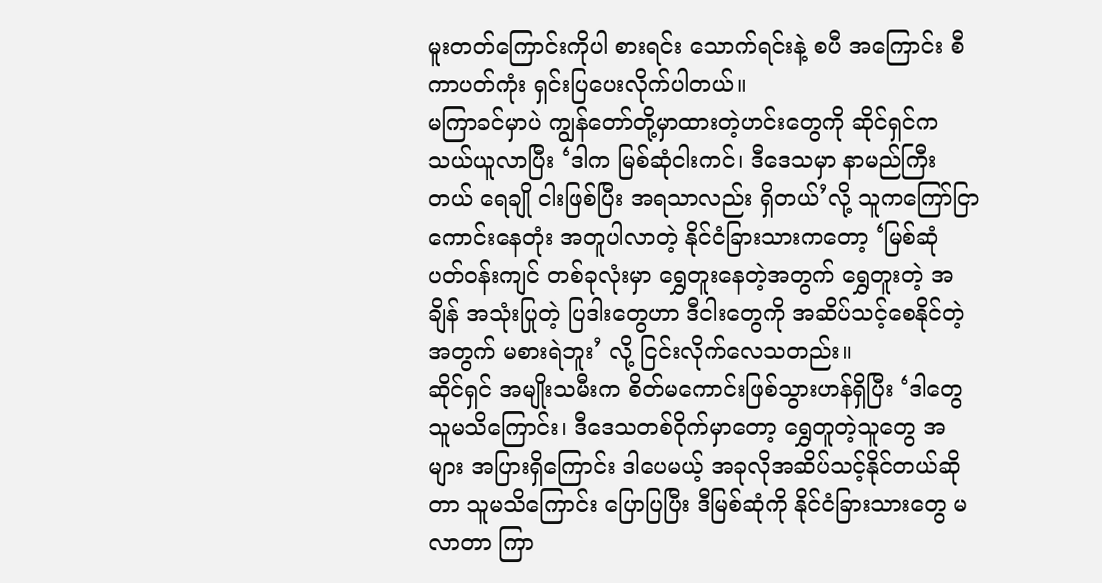မူးတတ်ကြောင်းကိုပါ စားရင်း သောက်ရင်းနဲ့ စပီ အကြောင်း စီကာပတ်ကုံး ရှင်းပြပေးလိုက်ပါတယ်။
မကြာခင်မှာပဲ ကျွန်တော်တို့မှာထားတဲ့ဟင်းတွေကို ဆိုင်ရှင်က သယ်ယူလာပြီး ‘ဒါက မြစ်ဆုံငါးကင်၊ ဒီဒေသမှာ နာမည်ကြီးတယ် ရေချို ငါးဖြစ်ပြီး အရသာလည်း ရှိတယ်’လို့ သူကကြော်ငြာကောင်းနေတုံး အတူပါလာတဲ့ နိုင်ငံခြားသားကတော့ ‘မြစ်ဆုံ ပတ်ဝန်းကျင် တစ်ခုလုံးမှာ ရွှေတူးနေတဲ့အတွက် ရွှေတူးတဲ့ အချိန် အသုံးပြုတဲ့ ပြဒါးတွေဟာ ဒီငါးတွေကို အဆိပ်သင့်စေနိုင်တဲ့အတွက် မစားရဲဘူး’ လို့ ငြင်းလိုက်လေသတည်း။
ဆိုင်ရှင် အမျိုးသမီးက စိတ်မကောင်းဖြစ်သွားဟန်ရှိပြီး ‘ဒါတွေသူမသိကြောင်း၊ ဒီဒေသတစ်ဝိုက်မှာတော့ ရွှေတူတဲ့သူတွေ အများ အပြားရှိကြောင်း ဒါပေမယ့် အခုလိုအဆိပ်သင့်နိုင်တယ်ဆိုတာ သူမသိကြောင်း ပြောပြပြီး ဒီမြစ်ဆုံကို နိုင်ငံခြားသားတွေ မလာတာ ကြာ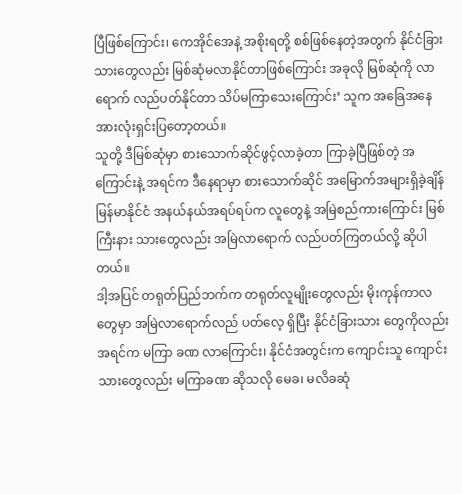ပြီဖြစ်ကြောင်း၊ ကေအိုင်အေနဲ့ အစိုးရတို့ စစ်ဖြစ်နေတဲ့အတွက် နိုင်ငံခြားသားတွေလည်း မြစ်ဆုံမလာနိုင်တာဖြစ်ကြောင်း အခုလို မြစ်ဆုံကို လာရောက် လည်ပတ်နိုင်တာ သိပ်မကြာသေးကြောင်း’ သူက အခြေအနေအားလုံးရှင်းပြတော့တယ်။
သူတို့ ဒီမြစ်ဆုံမှာ စားသောက်ဆိုင်ဖွင့်လာခဲ့တာ ကြာခဲ့ပြီဖြစ်တဲ့ အကြောင်းနဲ့ အရင်က ဒီနေရာမှာ စားသောက်ဆိုင် အမြောက်အများရှိခဲ့ချိန် မြန်မာနိုင်ငံ အနယ်နယ်အရပ်ရပ်က လူတွေနဲ့ အမြဲစည်ကားကြောင်း မြစ်ကြီးနား သားတွေလည်း အမြဲလာရောက် လည်ပတ်ကြတယ်လို့ ဆိုပါတယ်။
ဒါ့အပြင် တရုတ်ပြည်ဘက်က တရုတ်လူမျိုးတွေလည်း မိုးကုန်ကာလတွေမှာ အမြဲလာရောက်လည် ပတ်လေ့ ရှိပြီး နိုင်ငံခြားသား တွေကိုလည်း အရင်က မကြာ ခဏ လာကြောင်း၊ နိုင်ငံအတွင်းက ကျောင်းသူ ကျောင်းသားတွေလည်း မကြာခဏ ဆိုသလို မေခ၊ မလိခဆုံ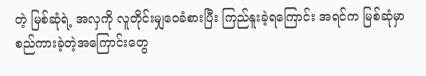တဲ့ မြစ်ဆုံရဲ့ အလှကို လူတိုင်းမျှဝေခံစားပြီး ကြည်နူးခဲ့ရကြောင်း အရင်က မြစ်ဆုံမှာ စည်ကားခဲ့တဲ့အကြောင်းတွေ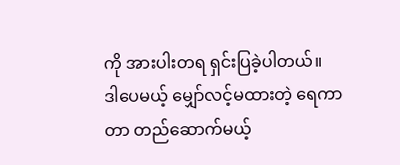ကို အားပါးတရ ရှင်းပြခဲ့ပါတယ်။
ဒါပေမယ့် မျှော်လင့်မထားတဲ့ ရေကာတာ တည်ဆောက်မယ့်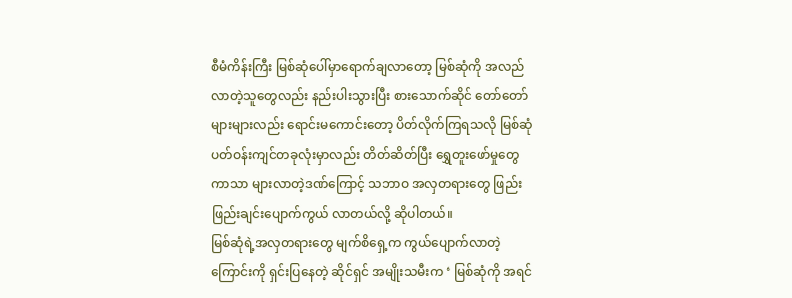စီမံကိန်းကြီး မြစ်ဆုံပေါ်မှာရောက်ချလာတော့ မြစ်ဆုံကို အလည်လာတဲ့သူတွေလည်း နည်းပါးသွားပြီး စားသောက်ဆိုင် တော်တော်များများလည်း ရောင်းမကောင်းတော့ ပိတ်လိုက်ကြရသလို မြစ်ဆုံ ပတ်ဝန်းကျင်တခုလုံးမှာလည်း တိတ်ဆိတ်ပြီး ရွှေတူးဖော်မှုတွေကာသာ များလာတဲ့ဒဏ်ကြောင့် သဘာဝ အလှတရားတွေ ဖြည်းဖြည်းချင်းပျောက်ကွယ် လာတယ်လို့ ဆိုပါတယ်။
မြစ်ဆုံရဲ့အလှတရားတွေ မျက်စိရှေ့က ကွယ်ပျောက်လာတဲ့ကြောင်းကို ရှင်းပြနေတဲ့ ဆိုင်ရှင် အမျိုးသမီးက ‘ မြစ်ဆုံကို အရင်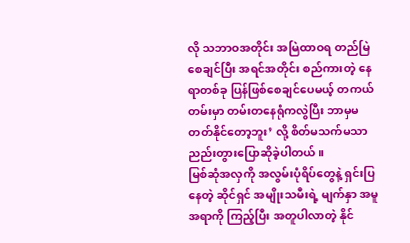လို သဘာဝအတိုင်း အမြဲထာဝရ တည်မြဲစေချင်ပြီး အရင်အတိုင်း စည်ကားတဲ့ နေရာတစ်ခု ပြန်ဖြစ်စေချင်ပေမယ့် တကယ်တမ်းမှာ တမ်းတနေရုံကလွဲပြီး ဘာမှမတတ်နိုင်တော့ဘူး’ လို့ စိတ်မသက်မသာ ညည်းတွားပြောဆိုခဲ့ပါတယ်။
မြစ်ဆုံအလှကို အလွမ်းပုံရိပ်တွေနဲ့ ရှင်းပြနေတဲ့ ဆိုင်ရှင် အမျိုးသမီးရဲ့ မျက်နှာ အမူအရာကို ကြည့်ပြီး အတူပါလာတဲ့ နိုင်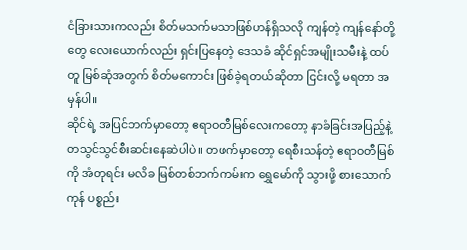ငံခြားသားကလည်း စိတ်မသက်မသာဖြစ်ဟန်ရှိသလို ကျန်တဲ့ ကျန်နော်တို့တွေ လေးယောက်လည်း ရှင်းပြနေတဲ့ ဒေသခံ ဆိုင်ရှင်အမျိုးသမီးနဲ့ ထပ်တူ မြစ်ဆုံအတွက် စိတ်မကောင်း ဖြစ်ခဲ့ရတယ်ဆိုတာ ငြင်းလို့ မရတာ အမှန်ပါ။
ဆိုင်ရဲ့ အပြင်ဘက်မှာတော့ ဧရာဝတီမြစ်လေးကတော့ နာခံခြင်းအပြည့်နဲ့ တသွင်သွင်စီးဆင်းနေဆဲပါပဲ။ တဖက်မှာတော့ ရေစီးသန်တဲ့ ဧရာဝတီမြစ်ကို အံတုရင်း မလိခ မြစ်တစ်ဘက်ကမ်းက ရွှေမော်ကို သွားဖို့ စားသောက်ကုန် ပစ္စည်း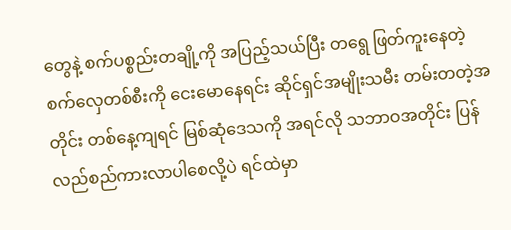တွေနဲ့ စက်ပစ္စည်းတချို့ကို အပြည့်သယ်ပြီး တရွေ ဖြတ်ကူးနေတဲ့ စက်လှေတစ်စီးကို ငေးမောနေရင်း ဆိုင်ရှင်အမျိုးသမီး တမ်းတတဲ့အတိုင်း တစ်နေ့ကျရင် မြစ်ဆုံဒေသကို အရင်လို သဘာဝအတိုင်း ပြန်လည်စည်ကားလာပါစေလို့ပဲ ရင်ထဲမှာ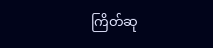ကြိတ်ဆု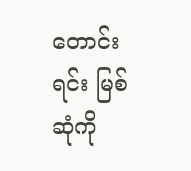တောင်းရင်း မြစ်ဆုံကို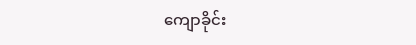ကျောခိုင်း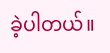ခဲ့ပါတယ်။